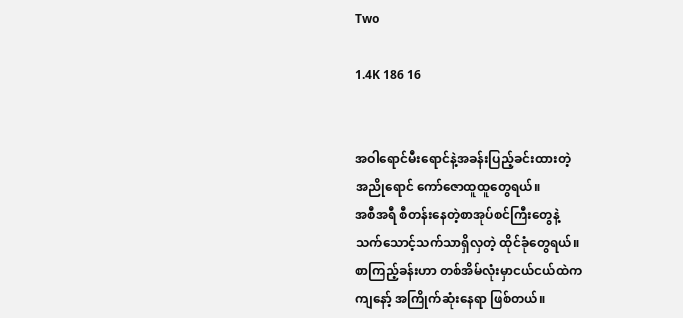Two

1.4K 186 16


အဝါရောင်မီးရောင်နဲ့အခန်းပြည့်ခင်းထားတဲ့
အညိုရောင် ကော်ဇောထူထူတွေရယ်။
အစီအရီ စီတန်းနေတဲ့စာအုပ်စင်ကြီးတွေနဲ့
သက်သောင့်သက်သာရှိလှတဲ့ ထိုင်ခုံတွေရယ်။
စာကြည့်ခန်းဟာ တစ်အိမ်လုံးမှာငယ်ငယ်ထဲက
ကျနော့် အကြိုက်ဆုံးနေရာ ဖြစ်တယ်။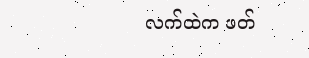လက်ထဲက ဖတ်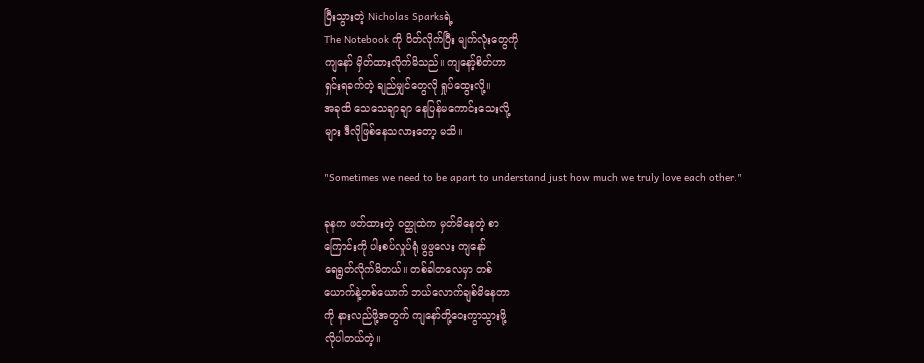ပြီးသွားတဲ့ Nicholas Sparksရဲ့
The Notebook ကို ပိတ်လိုက်ပြီး မျက်လုံးတွေကို
ကျနော် မှိတ်ထားလိုက်မိသည်။ ကျနော့်စိတ်ဟာ
ရှင်းရခက်တဲ့ ချည်မျှင်တွေလို ရှုပ်ထွေးလို့။
အခုထိ သေသေချာချာ နေပြန်မကောင်းသေးလို့
များ ဒီလိုဖြစ်နေသလားတော့ မသိ။

"Sometimes we need to be apart to understand just how much we truly love each other."

ခုနက ဖတ်ထားတဲ့ ဝတ္ထုထဲက မှတ်မိနေတဲ့ စာ
ကြောင်းကို ပါးစပ်လှုပ်ရုံ ဖွဖွလေး ကျနော်
ရေရွတ်လိုက်မိတယ်။ တစ်ခါတလေမှာ တစ်
ယောက်နဲ့တစ်ယောက် ဘယ်လောက်ချစ်မိနေတာ
ကို နားလည်ဖို့အတွက် ကျနော်တို့ဝေးကွာသွားဖို့
လိုပါတယ်တဲ့။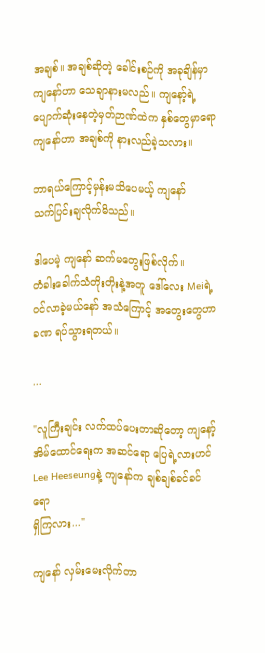အချစ်။ အချစ်ဆိုတဲ့ ခေါင်းစဉ်ကို အခုချိန်မှာ
ကျနော်ဟာ သေချာနားမလည်။ ကျနော့်ရဲ့
ပျောက်ဆုံးနေတဲ့မှတ်ဉာဏ်ထဲက နှစ်တွေမှာရော
ကျနော်ဟာ အချစ်ကို နားလည်ခဲ့သလား။

ဘာရယ်ကြောင့်မှန်းမသိပေမယ့် ကျနော်
သက်ပြင်းချလိုက်မိသည်။

ဒါပေမဲ့ ကျနော် ဆက်မတွေးဖြစ်လိုက်။
တံခါးခေါက်သံတိုးတိုးနဲ့အတူ ဒေါ်လေး Meiရဲ့
ဝင်လာခဲ့မယ်နော် အသံကြောင့် အတွေးတွေဟာ
ခဏ ရပ်သွားရတယ်။

...

"လူကြီးချင်း လက်ထပ်ပေးတာဆိုတော့ ကျနော့်
အိမ်ထောင်ရေးက အဆင်ရော ပြေရဲ့လားဟင်
Lee Heeseungနဲ့ ကျနော်က ချစ်ချစ်ခင်ခင်ရော
ရှိကြလား..."

ကျနော် လှမ်းမေးလိုက်တာ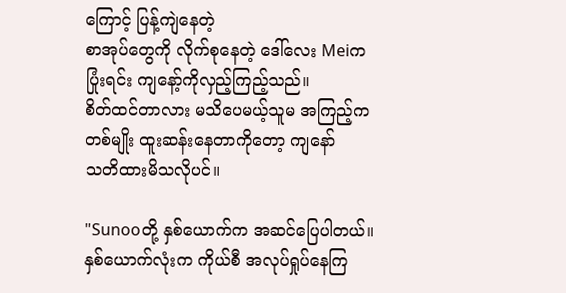ကြောင့် ပြန့်ကျဲနေတဲ့
စာအုပ်တွေကို လိုက်စုနေတဲ့ ဒေါ်လေး Meiက
ပြုံးရင်း ကျနော့်ကိုလှည့်ကြည့်သည်။
စိတ်ထင်တာလား မသိပေမယ့်သူမ အကြည့်က
တစ်မျိုး ထူးဆန်းနေတာကိုတော့ ကျနော်
သတိထားမိသလိုပင်။

"Sunooတို့ နှစ်ယောက်က အဆင်ပြေပါတယ်။
နှစ်ယောက်လုံးက ကိုယ်စီ အလုပ်ရှုပ်နေကြ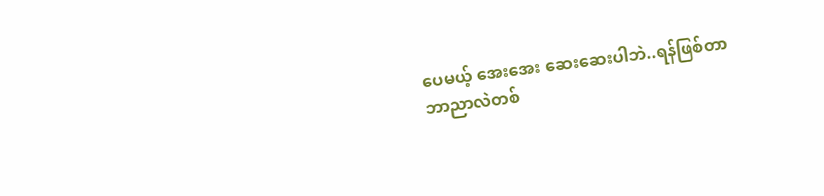ပေမယ့် အေးအေး ဆေးဆေးပါဘဲ..ရန်ဖြစ်တာ
ဘာညာလဲတစ်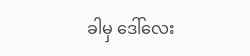ခါမှ ဒေါ်လေး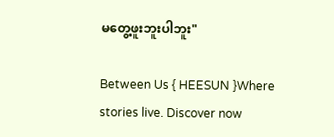မတွေ့ဖူးဘူးပါဘူး"

Between Us { HEESUN }Where stories live. Discover now